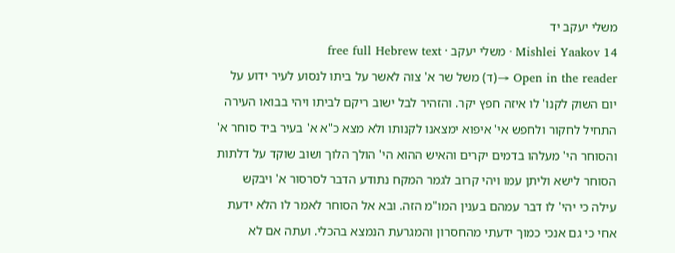משלי יעקב יד
Mishlei Yaakov 14 · משלי יעקב · free full Hebrew text
Open in the reader →(ד) משל שר א' צוה לאשר על ביתו לנסוע לעיר ידוע על יום השוק לקנו' לו איזה חפץ יקר. והזהיר לבל ישוב ריקם לביתו ויהי בבואו העירה התחיל לחקור ולחפש אי' איפוא ימצאנו לקנותו ולא מצא כ"א א' בעיר ביד סוחר א' והסוחר הי' מעלהו בדמים יקרים והאיש ההוא הי' הולך הלוך ושוב שוקד על דלתות הסוחר לישא וליתן עמו ויהי קרוב לגמר המקח נתודע הדבר לסרסור א' ויבקש עילה כי יהי' לו דבר עמהם בענין המו"מ הזה. ובא אל הסוחר לאמר לו הלא ידעת אחי כי גם אנכי כמוך ידעתי מהחסרון והמגרעת הנמצא בהכלי. ועתה אם לא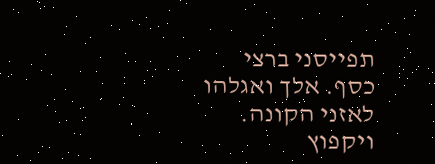תפייסני ברצי כסף. אלך ואגלהו לאזני הקונה. ויקפוץ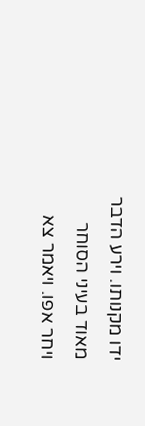ידו מקנותו. וירע הדבר מאוד בעיני הסוחר ויחר אפו. ויאמר צא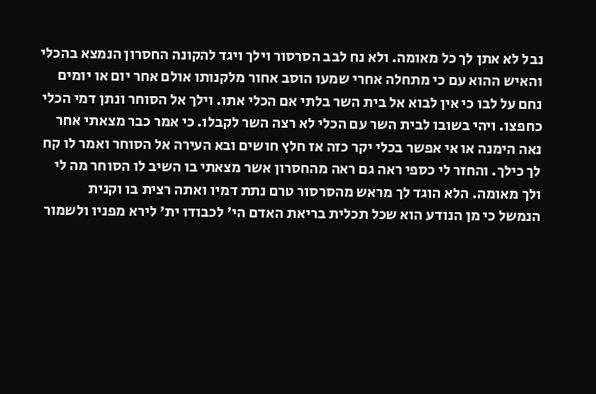נבל לא אתן לך כל מאומה. ולא נח לבב הסרסור וילך ויגד להקונה החסרון הנמצא בהכלי והאיש ההוא עם כי מתחלה אחרי שמעו הוסב אחור מלקנותו אולם אחר יום או יומים נחם על לבו כי אין לבוא אל בית השר בלתי אם הכלי אתו. וילך אל הסוחר ונתן דמי הכלי כחפצו. ויהי בשובו לבית השר עם הכלי לא רצה השר לקבלו. כי אמר כבר מצאתי אחר נאה הימנה או אי אפשר בכלי יקר כזה אז חלץ חושים ובא העירה אל הסוחר ואמר לו קח לך כילך. והחזר לי כספי ראה גם ראה מהחסרון אשר מצאתי בו השיב לו הסוחר מה לי ולך מאומה. הלא הוגד לך מראש מהסרסור טרם נתת דמיו ואתה רצית בו וקנית
הנמשל כי מן הנודע הוא שכל תכלית בריאת האדם הי' לכבודו ית' לירא מפניו ולשמור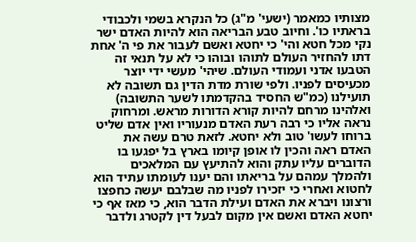מצותיו כמאמר (ישעי' מ"ג) כל הנקרא בשמי ולכבודי בראתיו כו'. וחיוב טבע הבריאה הוא להיות האדם ישר נקי מכל חטא והי' כי יחטא ואשם לעבור את פי ה' אחת דתו להחזיר העולם לתוהו ובוהו כי לא על תנאי זה הטבעו אדני ועמודי העולם. שיהי' מעשי ידי יוצר מכעיסים לפניו. ולפי שורת מדת הדין גם תשובה לא תועילנו (כמ"ש החסיד בהקדמתו לשער התשובה) ואלהינו מרחם להיות קורא הדורות מראש. ומרחוק נראה אליו כי רבה רעת האדם מנעוריו ואין אדם שליט ברוחו לעשו' טוב ולא יחטא. לזאת טרם עשה את האדם ראה והכין לו אופן קיומו בארץ בל יפגעו בו הדוברים עליו עתק והוא להתיעץ עם המלאכים ולהמלך עמהם על בריאתו והם יענו לעומתו עתיד הוא לחטוא ואחרי כי יזכירו לפניו מה שבלבם יעשה כחפצו ורצונו ויברא את האדם ועילת הדבר הוא, כי מאז אף כי יחטא האדם ואשם אין מקום לבעל דין לקטרג ולדבר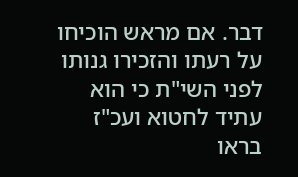דבר. אם מראש הוכיחו על רעתו והזכירו גנותו לפני השי"ת כי הוא עתיד לחטוא ועכ"ז בראו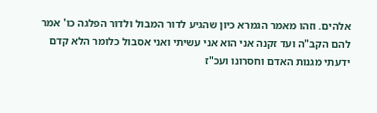אלהים. וזהו מאמר הגמרא כיון שהגיע לדור המבול ולדור הפלגה כו' אמר להם הקב"ה ועד זקנה אני הוא אני עשיתי ואני אסבול כלומר הלא קדם ידעתי מגנות האדם וחסרונו ועכ"ז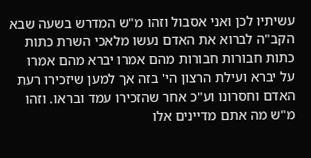עשיתיו לכן ואני אסבול וזהו מ"ש המדרש בשעה שבא הקב"ה לברוא את האדם נעשו מלאכי השרת כתות כתות חבורות חבורות מהם אמרו יברא מהם אמרו על יברא ועילת הרצון הי' בזה אך למען שיזכירו רעת האדם וחסרונו וע"כ אחר שהזכירו עמד ובראו. וזהו מ"ש מה אתם מדיינים אלו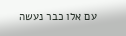עם אלו כבר נעשה